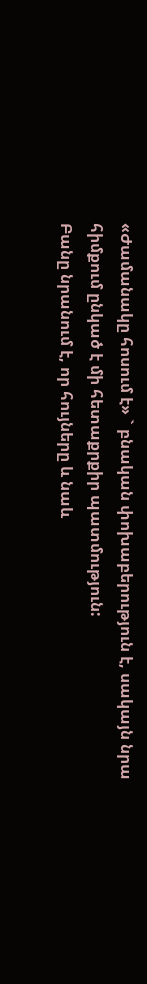«Ժամանակը հոսում է» ` բնական փոխաբերություն է, սակայն նրա հիմքում ընկած է մի հետաքրքիր պատմություն:
Բանը նրանում է, որ հույները և նաև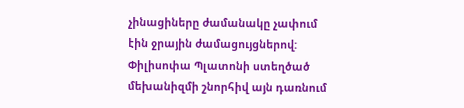չինացիները ժամանակը չափում էին ջրային ժամացույցներով: Փիլիսոփա Պլատոնի ստեղծած մեխանիզմի շնորհիվ այն դառնում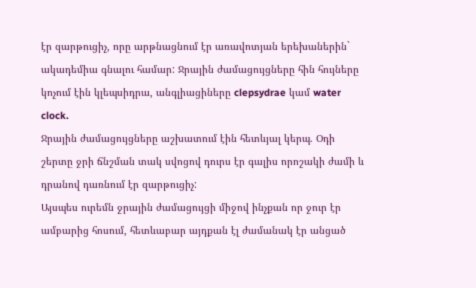էր զարթուցիչ, որը արթնացնում էր առավոտյան երեխաներին` ակադեմիա գնալու համար: Ջրային ժամացույցները հին հույները կոչում էին կլեպսիդրա, անգլիացիները clepsydrae կամ water clock.
Ջրային ժամացույցները աշխատում էին հետևյալ կերպ. Օդի շերտը ջրի ճնշման տակ սվոցով դուրս էր գալիս որոշակի ժամի և դրանով դառնում էր զարթուցիչ:
Այսպես ուրեմն ջրային ժամացույցի միջով ինչքան որ ջուր էր ամբարից հոսում, հետևաբար այդքան էլ ժամանակ էր անցած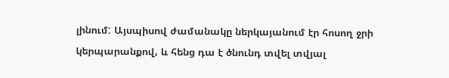լինում: Այսպիսով ժամանակը ներկայանում էր հոսող ջրի կերպարանքով, և հենց դա է ծնունդ տվել տվյալ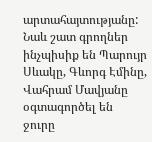արտահայտությանը: Նաև շատ գրողներ ինչպիսիք են Պարույր Սևակը, Գևորգ Էմինը, Վահրամ Մավյանը օգտագործել են ջուրը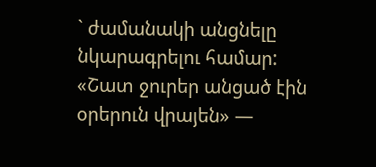` ժամանակի անցնելը նկարագրելու համար:
«Շատ ջուրեր անցած էին օրերուն վրայեն» —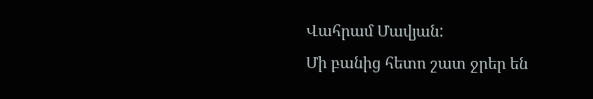Վահրամ Մավյան:
Մի բանից հետո շատ ջրեր են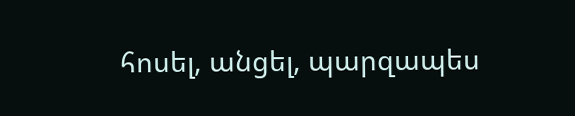հոսել, անցել, պարզապես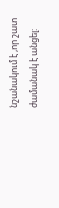նշանակում է ,որ շատ ժամանակ է անցել: